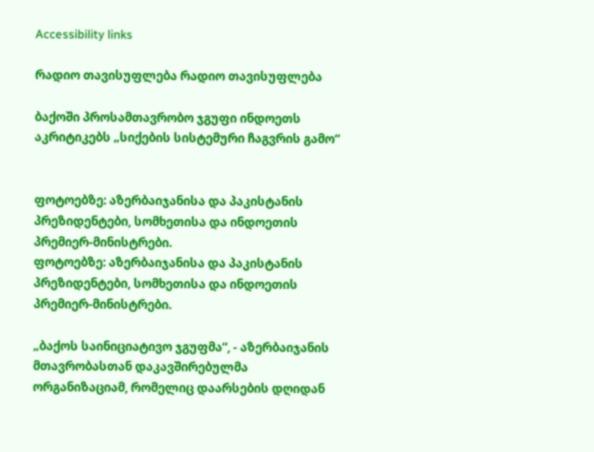Accessibility links

რადიო თავისუფლება რადიო თავისუფლება

ბაქოში პროსამთავრობო ჯგუფი ინდოეთს აკრიტიკებს „სიქების სისტემური ჩაგვრის გამო“


ფოტოებზე: აზერბაიჯანისა და პაკისტანის პრეზიდენტები, სომხეთისა და ინდოეთის პრემიერ-მინისტრები.
ფოტოებზე: აზერბაიჯანისა და პაკისტანის პრეზიდენტები, სომხეთისა და ინდოეთის პრემიერ-მინისტრები.

„ბაქოს საინიციატივო ჯგუფმა“, - აზერბაიჯანის მთავრობასთან დაკავშირებულმა ორგანიზაციამ, რომელიც დაარსების დღიდან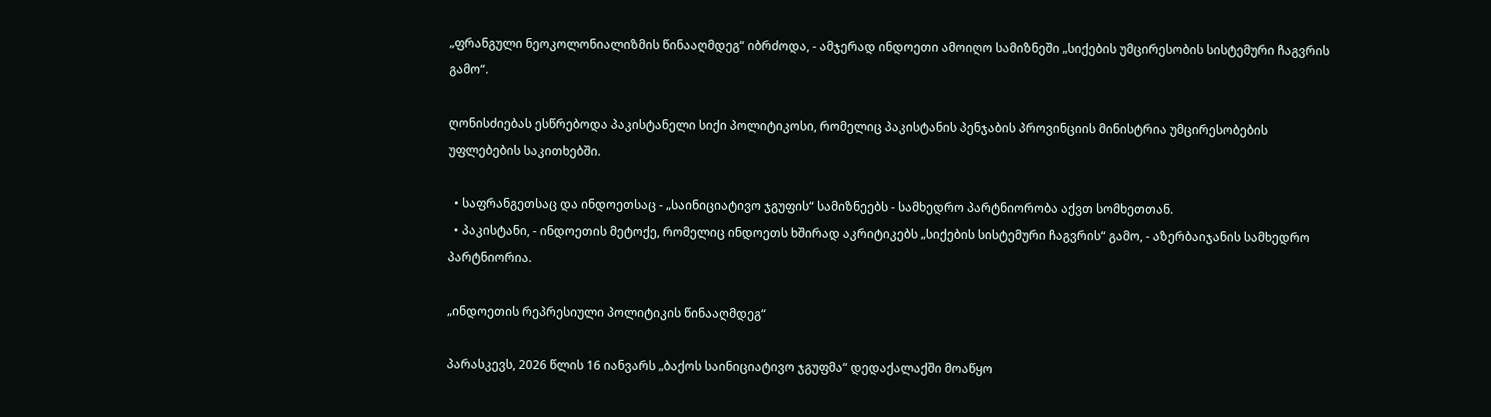„ფრანგული ნეოკოლონიალიზმის წინააღმდეგ“ იბრძოდა, - ამჯერად ინდოეთი ამოიღო სამიზნეში „სიქების უმცირესობის სისტემური ჩაგვრის გამო“.

ღონისძიებას ესწრებოდა პაკისტანელი სიქი პოლიტიკოსი, რომელიც პაკისტანის პენჯაბის პროვინციის მინისტრია უმცირესობების უფლებების საკითხებში.

  • საფრანგეთსაც და ინდოეთსაც - „საინიციატივო ჯგუფის“ სამიზნეებს - სამხედრო პარტნიორობა აქვთ სომხეთთან.
  • პაკისტანი, - ინდოეთის მეტოქე, რომელიც ინდოეთს ხშირად აკრიტიკებს „სიქების სისტემური ჩაგვრის“ გამო, - აზერბაიჯანის სამხედრო პარტნიორია.

„ინდოეთის რეპრესიული პოლიტიკის წინააღმდეგ“

პარასკევს, 2026 წლის 16 იანვარს „ბაქოს საინიციატივო ჯგუფმა“ დედაქალაქში მოაწყო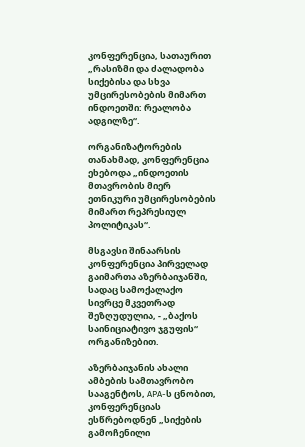კონფერენცია, სათაურით „რასიზმი და ძალადობა სიქებისა და სხვა უმცირესობების მიმართ ინდოეთში: რეალობა ადგილზე“.

ორგანიზატორების თანახმად, კონფერენცია ეხებოდა „ინდოეთის მთავრობის მიერ ეთნიკური უმცირესობების მიმართ რეპრესიულ პოლიტიკას“.

მსგავსი შინაარსის კონფერენცია პირველად გაიმართა აზერბაიჯანში, სადაც სამოქალაქო სივრცე მკვეთრად შეზღუდულია, - „ბაქოს საინიციატივო ჯგუფის“ ორგანიზებით.

აზერბაიჯანის ახალი ამბების სამთავრობო სააგენტოს, APA-ს ცნობით, კონფერენციას ესწრებოდნენ „სიქების გამოჩენილი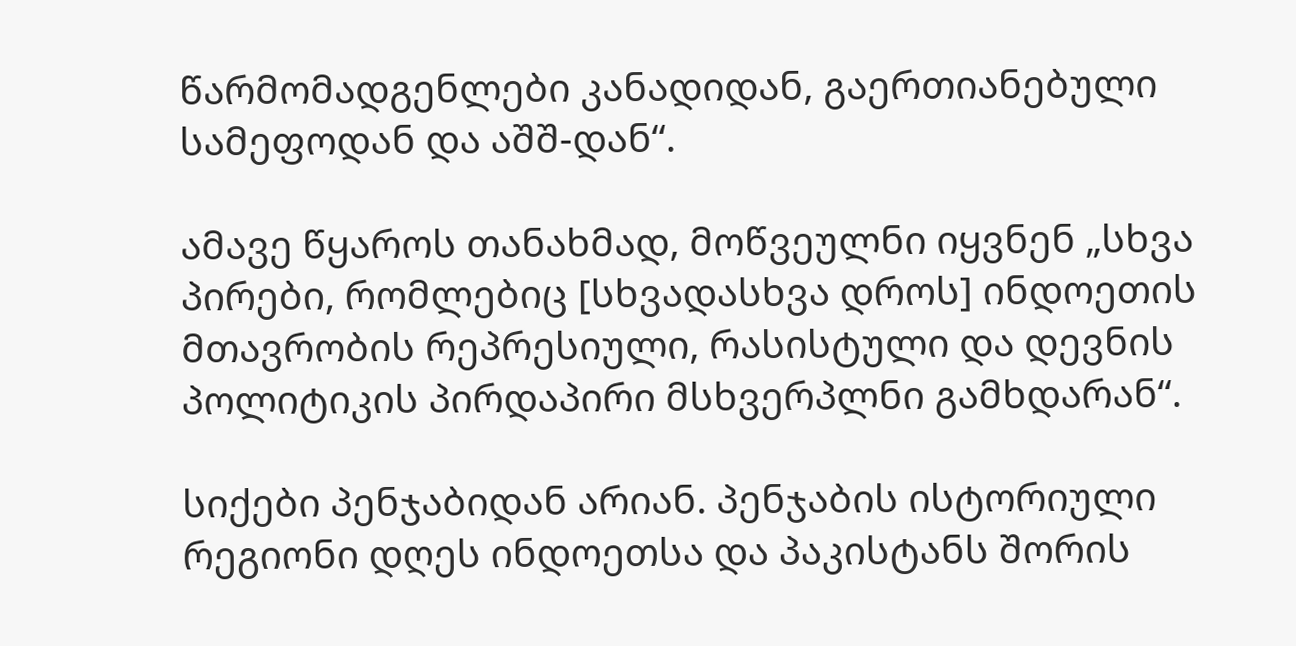წარმომადგენლები კანადიდან, გაერთიანებული სამეფოდან და აშშ-დან“.

ამავე წყაროს თანახმად, მოწვეულნი იყვნენ „სხვა პირები, რომლებიც [სხვადასხვა დროს] ინდოეთის მთავრობის რეპრესიული, რასისტული და დევნის პოლიტიკის პირდაპირი მსხვერპლნი გამხდარან“.

სიქები პენჯაბიდან არიან. პენჯაბის ისტორიული რეგიონი დღეს ინდოეთსა და პაკისტანს შორის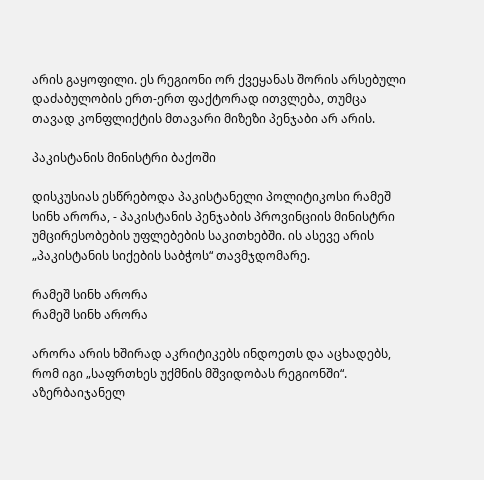არის გაყოფილი. ეს რეგიონი ორ ქვეყანას შორის არსებული დაძაბულობის ერთ-ერთ ფაქტორად ითვლება, თუმცა თავად კონფლიქტის მთავარი მიზეზი პენჯაბი არ არის.

პაკისტანის მინისტრი ბაქოში

დისკუსიას ესწრებოდა პაკისტანელი პოლიტიკოსი რამეშ სინხ არორა, - პაკისტანის პენჯაბის პროვინციის მინისტრი უმცირესობების უფლებების საკითხებში. ის ასევე არის „პაკისტანის სიქების საბჭოს“ თავმჯდომარე.

რამეშ სინხ არორა
რამეშ სინხ არორა

არორა არის ხშირად აკრიტიკებს ინდოეთს და აცხადებს, რომ იგი „საფრთხეს უქმნის მშვიდობას რეგიონში“. აზერბაიჯანელ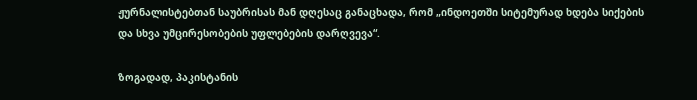ჟურნალისტებთან საუბრისას მან დღესაც განაცხადა, რომ „ინდოეთში სიტემურად ხდება სიქების და სხვა უმცირესობების უფლებების დარღვევა“.

ზოგადად, პაკისტანის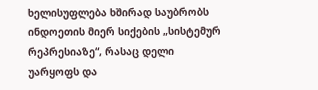ხელისუფლება ხშირად საუბრობს ინდოეთის მიერ სიქების „სისტემურ რეპრესიაზე“, რასაც დელი უარყოფს და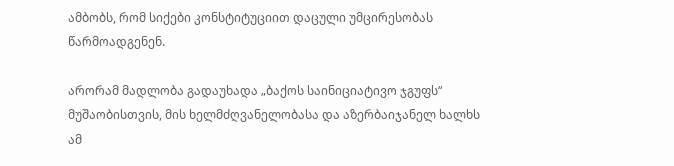ამბობს, რომ სიქები კონსტიტუციით დაცული უმცირესობას წარმოადგენენ.

არორამ მადლობა გადაუხადა „ბაქოს საინიციატივო ჯგუფს“ მუშაობისთვის, მის ხელმძღვანელობასა და აზერბაიჯანელ ხალხს ამ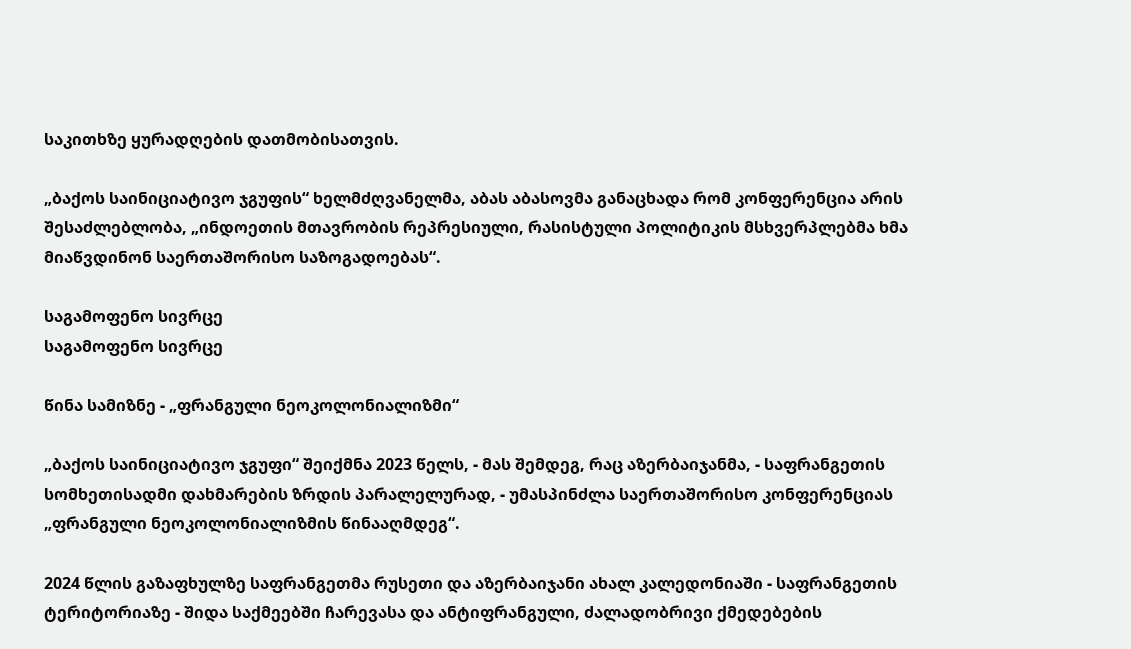საკითხზე ყურადღების დათმობისათვის.

„ბაქოს საინიციატივო ჯგუფის“ ხელმძღვანელმა, აბას აბასოვმა განაცხადა რომ კონფერენცია არის შესაძლებლობა, „ინდოეთის მთავრობის რეპრესიული, რასისტული პოლიტიკის მსხვერპლებმა ხმა მიაწვდინონ საერთაშორისო საზოგადოებას“.

საგამოფენო სივრცე
საგამოფენო სივრცე

წინა სამიზნე - „ფრანგული ნეოკოლონიალიზმი“

„ბაქოს საინიციატივო ჯგუფი“ შეიქმნა 2023 წელს, - მას შემდეგ, რაც აზერბაიჯანმა, - საფრანგეთის სომხეთისადმი დახმარების ზრდის პარალელურად, - უმასპინძლა საერთაშორისო კონფერენციას „ფრანგული ნეოკოლონიალიზმის წინააღმდეგ“.

2024 წლის გაზაფხულზე საფრანგეთმა რუსეთი და აზერბაიჯანი ახალ კალედონიაში - საფრანგეთის ტერიტორიაზე - შიდა საქმეებში ჩარევასა და ანტიფრანგული, ძალადობრივი ქმედებების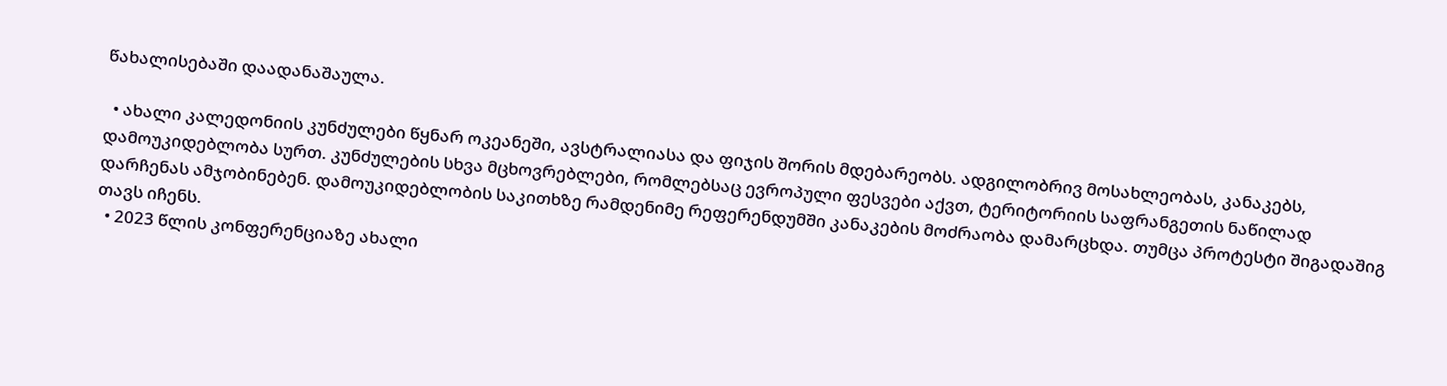წახალისებაში დაადანაშაულა.

  • ახალი კალედონიის კუნძულები წყნარ ოკეანეში, ავსტრალიასა და ფიჯის შორის მდებარეობს. ადგილობრივ მოსახლეობას, კანაკებს, დამოუკიდებლობა სურთ. კუნძულების სხვა მცხოვრებლები, რომლებსაც ევროპული ფესვები აქვთ, ტერიტორიის საფრანგეთის ნაწილად დარჩენას ამჯობინებენ. დამოუკიდებლობის საკითხზე რამდენიმე რეფერენდუმში კანაკების მოძრაობა დამარცხდა. თუმცა პროტესტი შიგადაშიგ თავს იჩენს.
  • 2023 წლის კონფერენციაზე ახალი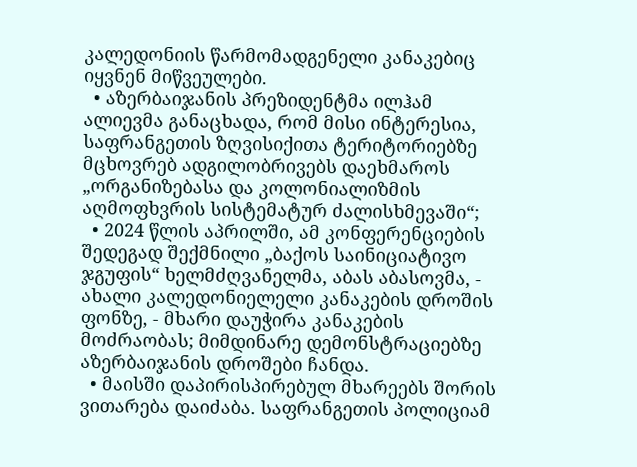კალედონიის წარმომადგენელი კანაკებიც იყვნენ მიწვეულები.
  • აზერბაიჯანის პრეზიდენტმა ილჰამ ალიევმა განაცხადა, რომ მისი ინტერესია, საფრანგეთის ზღვისიქითა ტერიტორიებზე მცხოვრებ ადგილობრივებს დაეხმაროს „ორგანიზებასა და კოლონიალიზმის აღმოფხვრის სისტემატურ ძალისხმევაში“;
  • 2024 წლის აპრილში, ამ კონფერენციების შედეგად შექმნილი „ბაქოს საინიციატივო ჯგუფის“ ხელმძღვანელმა, აბას აბასოვმა, - ახალი კალედონიელელი კანაკების დროშის ფონზე, - მხარი დაუჭირა კანაკების მოძრაობას; მიმდინარე დემონსტრაციებზე აზერბაიჯანის დროშები ჩანდა.
  • მაისში დაპირისპირებულ მხარეებს შორის ვითარება დაიძაბა. საფრანგეთის პოლიციამ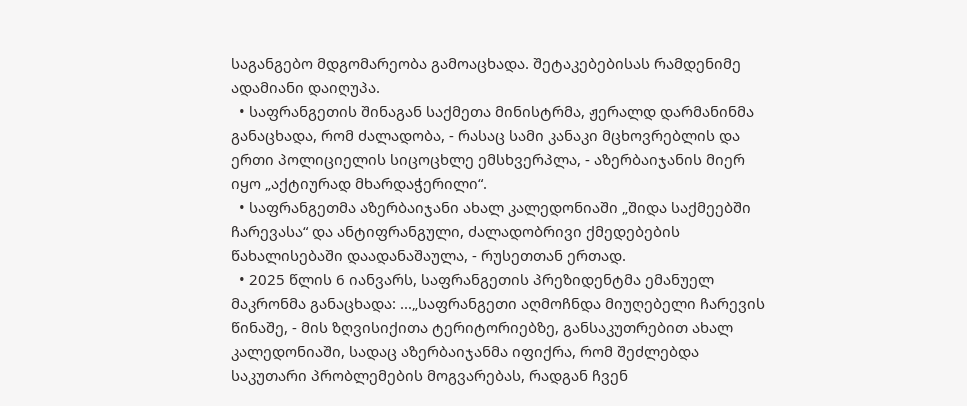საგანგებო მდგომარეობა გამოაცხადა. შეტაკებებისას რამდენიმე ადამიანი დაიღუპა.
  • საფრანგეთის შინაგან საქმეთა მინისტრმა, ჟერალდ დარმანინმა განაცხადა, რომ ძალადობა, - რასაც სამი კანაკი მცხოვრებლის და ერთი პოლიციელის სიცოცხლე ემსხვერპლა, - აზერბაიჯანის მიერ იყო „აქტიურად მხარდაჭერილი“.
  • საფრანგეთმა აზერბაიჯანი ახალ კალედონიაში „შიდა საქმეებში ჩარევასა“ და ანტიფრანგული, ძალადობრივი ქმედებების წახალისებაში დაადანაშაულა, - რუსეთთან ერთად.
  • 2025 წლის 6 იანვარს, საფრანგეთის პრეზიდენტმა ემანუელ მაკრონმა განაცხადა: ...„საფრანგეთი აღმოჩნდა მიუღებელი ჩარევის წინაშე, - მის ზღვისიქითა ტერიტორიებზე, განსაკუთრებით ახალ კალედონიაში, სადაც აზერბაიჯანმა იფიქრა, რომ შეძლებდა საკუთარი პრობლემების მოგვარებას, რადგან ჩვენ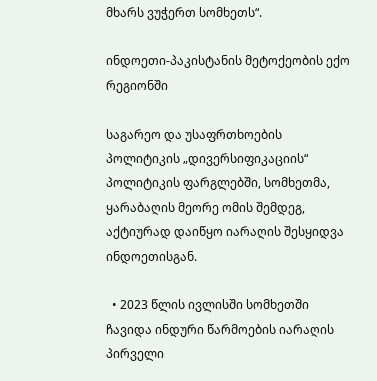მხარს ვუჭერთ სომხეთს“.

ინდოეთი-პაკისტანის მეტოქეობის ექო რეგიონში

საგარეო და უსაფრთხოების პოლიტიკის „დივერსიფიკაციის“ პოლიტიკის ფარგლებში, სომხეთმა, ყარაბაღის მეორე ომის შემდეგ, აქტიურად დაიწყო იარაღის შესყიდვა ინდოეთისგან.

  • 2023 წლის ივლისში სომხეთში ჩავიდა ინდური წარმოების იარაღის პირველი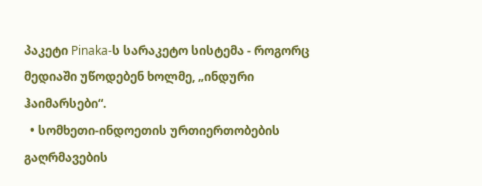პაკეტი Pinaka-ს სარაკეტო სისტემა - როგორც მედიაში უწოდებენ ხოლმე, „ინდური ჰაიმარსები“.
  • სომხეთი-ინდოეთის ურთიერთობების გაღრმავების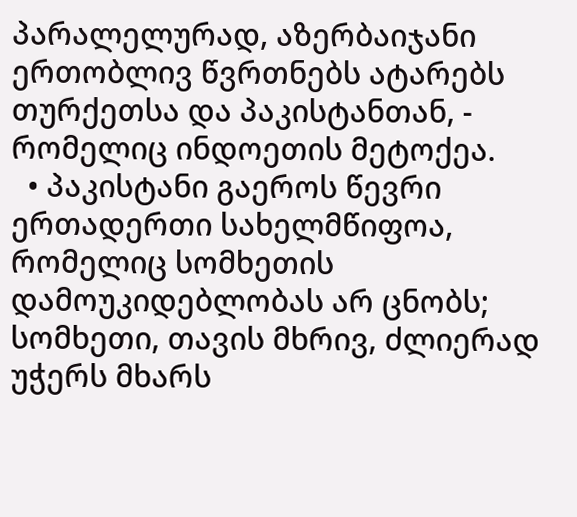პარალელურად, აზერბაიჯანი ერთობლივ წვრთნებს ატარებს თურქეთსა და პაკისტანთან, - რომელიც ინდოეთის მეტოქეა.
  • პაკისტანი გაეროს წევრი ერთადერთი სახელმწიფოა, რომელიც სომხეთის დამოუკიდებლობას არ ცნობს; სომხეთი, თავის მხრივ, ძლიერად უჭერს მხარს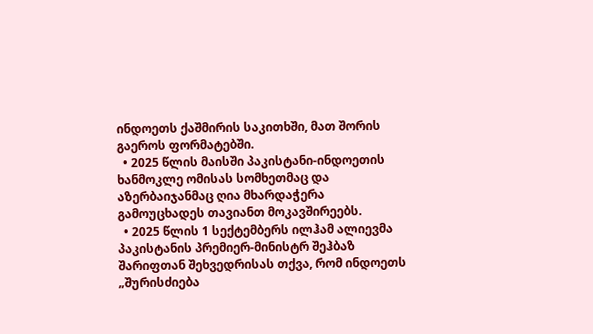ინდოეთს ქაშმირის საკითხში, მათ შორის გაეროს ფორმატებში.
  • 2025 წლის მაისში პაკისტანი-ინდოეთის ხანმოკლე ომისას სომხეთმაც და აზერბაიჯანმაც ღია მხარდაჭერა გამოუცხადეს თავიანთ მოკავშირეებს.
  • 2025 წლის 1 სექტემბერს ილჰამ ალიევმა პაკისტანის პრემიერ-მინისტრ შეჰბაზ შარიფთან შეხვედრისას თქვა, რომ ინდოეთს „შურისძიება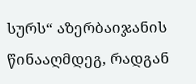სურს“ აზერბაიჯანის წინააღმდეგ, რადგან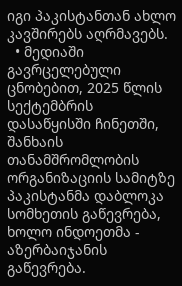იგი პაკისტანთან ახლო კავშირებს აღრმავებს.
  • მედიაში გავრცელებული ცნობებით, 2025 წლის სექტემბრის დასაწყისში ჩინეთში, შანხაის თანამშრომლობის ორგანიზაციის სამიტზე პაკისტანმა დაბლოკა სომხეთის გაწევრება, ხოლო ინდოეთმა - აზერბაიჯანის გაწევრება.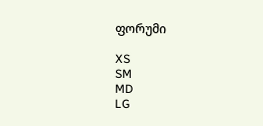ფორუმი

XS
SM
MD
LG